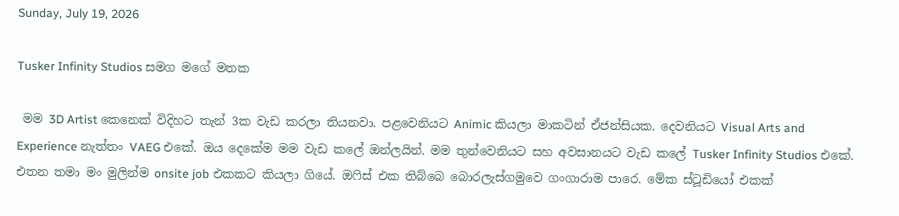Sunday, July 19, 2026

Tusker Infinity Studios සමග මගේ මතක

 මම 3D Artist කෙනෙක් විදිහට තැන් 3ක වැඩ කරලා තියනවා. පළවෙනියට Animic කියලා මාකටින් ඒජන්සියක. දෙවනියට Visual Arts and Experience නැත්තං VAEG එකේ. ඔය දෙකේම මම වැඩ කලේ ඔන්ලයින්. මම තුන්වෙනියට සහ අවසානයට වැඩ කලේ Tusker Infinity Studios එකේ. එතන තමා මං මුලින්ම onsite job එකකට කියලා ගියේ. ඔෆිස් එක තිබ්බෙ බොරලැස්ගමුවෙ ගංගාරාම පාරෙ. මේක ස්ටූඩියෝ එකක්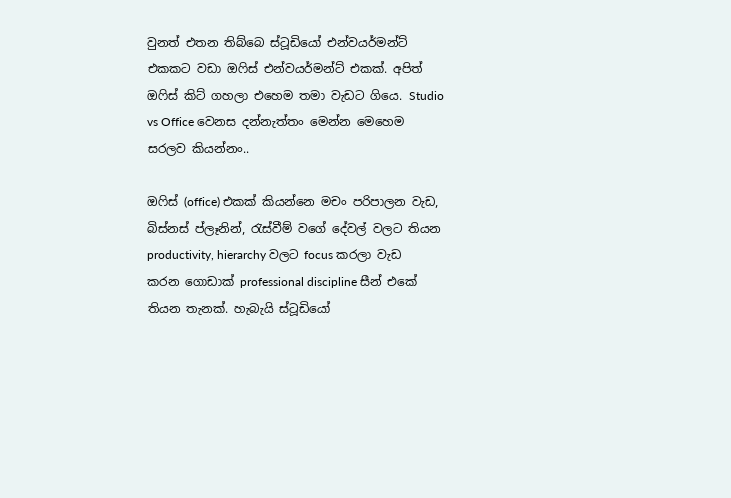වුනත් එතන තිබ්බෙ ස්ටූඩියෝ එන්වයර්මන්ට් එකකට වඩා ඔෆිස් එන්වයර්මන්ට් එකක්. අපිත් ඔෆිස් කිට් ගහලා එහෙම තමා වැඩට ගියෙ. Studio vs Office වෙනස දන්නැත්තං මෙන්න මෙහෙම සරලව කියන්නං..

ඔෆිස් (office) එකක් කියන්නෙ මචං පරිපාලන වැඩ, බිස්නස් ප්ලෑනින්, රැස්වීම් වගේ දේවල් වලට තියන productivity, hierarchy වලට focus කරලා වැඩ කරන ගොඩාක් professional discipline සීන් එකේ තියන තැනක්. හැබැයි ස්ටූඩියෝ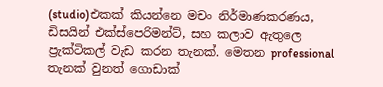(studio)එකක් කියන්නෙ මචං නිර්මාණකරණය, ඩිසයින් එක්ස්පෙරිමන්ට්, සහ කලාව ඇතුලෙ ප්‍රැක්ටිකල් වැඩ කරන තැනක්. මෙතන professional තැනක් වුනත් ගොඩාක්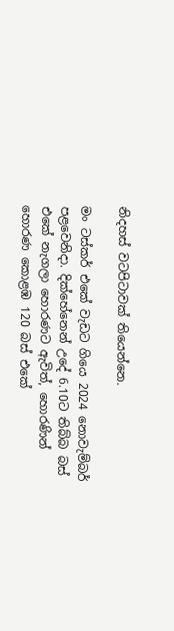නිදහස් වටපිටාවක් තියෙන්නෙ.

මං ටස්කර් එකේ වැඩට ගියෙ 2024 නොවැම්බර් පළවෙනිදා. දික්හේනෙන් උදේ 6.10ට තිබ්බ බස් එකේ නැගලා හොරණට ඇවිත්, හොරණින් හොරණ කොළඹ 120 බස් එකේ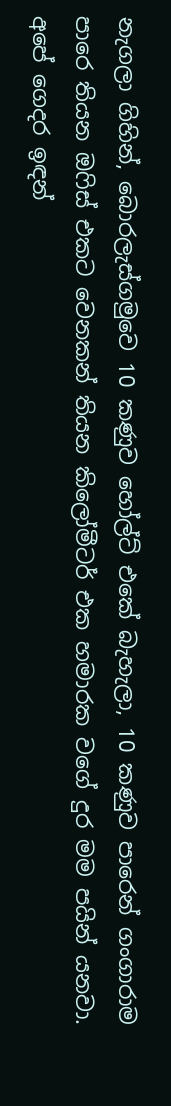නැගලා ගිහින්, බොරලැස්ගමුවෙ 10 කණුව හෝල්ට් එකේ බැහැලා, 10 කණුව පාරෙන් ගංගාරාම පාරෙ තියන ඔෆිස් එකට වෙනකන් තියන කිලෝමීටර් එක හමාරක වගේ දුර මම පයින් යනවා. අපේ ගෙදර ඉඳන්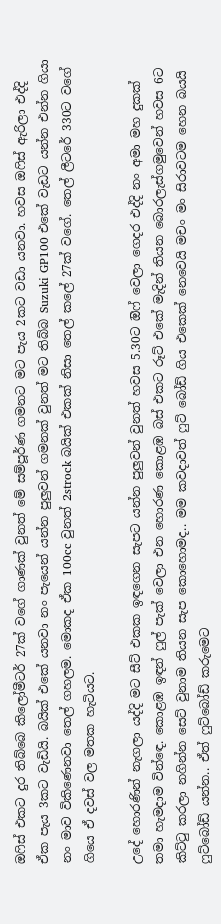ඔෆිස් එකට දුර තිබ්බෙ කිලෝමීටර් 27ක් වගේ ගාණක් වුනත් මේ සම්පූර්ණ ගමනට මට පැය 2කට වඩා යනවා. හවස ඔෆිස් ඇරිලා එද්දි ඒක පැය 3කට වැඩියි. බයික් එකේ යනවා නං පැයෙන් යන්න පුලුවන් ගමනක් වුනත් මට තිබ්බ Suzuki GP100 එකේ වැඩට යන්න එන්න ගියා නං මාව විකිණෙනවා තෙල් ගහලම. මොකද ඒක 100cc වුනත් 2strock බයික් එකක් නිසා තෙල් කලේ 27ක් වගේ. තෙල් ලීටරේ 330ට වගේ ගියෙ ඒ දවස් වල මතක හැටියට.

උදේ හොරණින් නැගලා යද්දි මට සීට් එකක ඉඳගෙන සැපට යන්න පුලුවන් වුනත් හවස 5.30ට ඔිෆ් වෙලා ගෙදර එද්දි නං අමා මහ දුකක් තමා හැමදාම වින්ඳෙ. කොළඹ ඉඳන් ෆුල් පැක් වෙලා එන හොරණ කොළඹ බස් එකට රූට් එකේ මැදින් තියන බොරලැස්ගමුවෙන් හවස 6ට කිට්ටු කරලා නගින්න සෙට් වුනාම තියන සැප කොහොමද.. මම කවදාවත් ෆුට් බෝඩ් ගිය එකෙක් නෙවෙයි මචං මං සිරාවටම හෙන බයයි ෆුට්බෝඩ් යන්න.. ඒත් ෆුට්බෝඩ් කරුමෙට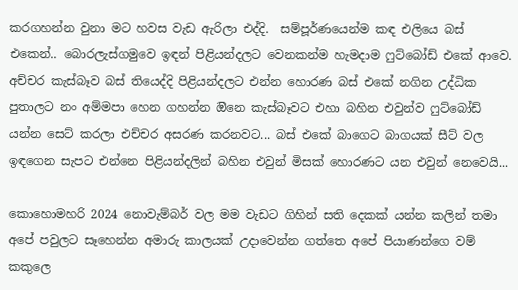කරගහන්න වුනා මට හවස වැඩ ඇරිලා එද්දි.  සම්පූර්ණයෙන්ම කඳ එලියෙ බස් එකෙන්.. බොරලැස්ගමුවෙ ඉඳන් පිළියන්දලට වෙනකන්ම හැමදාම ෆුට්බෝඩ් එකේ ආවෙ. අච්චර කැස්බෑව බස් තියෙද්දි පිළියන්දලට එන්න හොරණ බස් එකේ නගින උද්ධික පුතාලට නං අම්මපා හෙන ගහන්න ඔිනෙ කැස්බෑවට එහා බහින එවුන්ව ෆුට්බෝඩ් යන්න සෙට් කරලා එච්චර අසරණ කරනවට... බස් එකේ බාගෙට බාගයක් සීට් වල ඉඳගෙන සැපට එන්නෙ පිළියන්දලින් බහින එවුන් මිසක් හොරණට යන එවුන් නෙවෙයි...

කොහොමහරි 2024 නොවැම්බර් වල මම වැඩට ගිහින් සති දෙකක් යන්න කලින් තමා අපේ පවුලට සෑහෙන්න අමාරු කාලයක් උදාවෙන්න ගත්තෙ අපේ පියාණන්ගෙ වම් කකුලෙ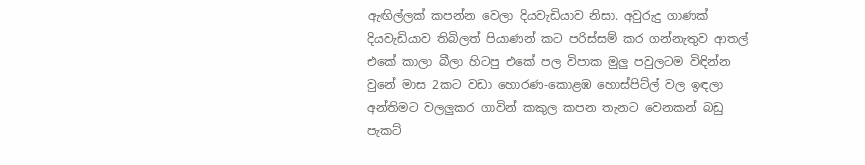ඇඟිල්ලක් කපන්න වෙලා දියවැඩියාව නිසා. අවුරුදු ගාණක් දියවැඩියාව තිබිලත් පියාණන් කට පරිස්සම් කර ගන්නැතුව ආතල් එකේ කාලා බීලා හිටපු එකේ පල විපාක මුලු පවුලටම විඳින්න වුනේ මාස 2කට වඩා හොරණ-කොළඹ හොස්පිට්ල් වල ඉඳලා අන්තිමට වලලුකර ගාවින් කකුල කපන තැනට වෙනකන් බඩු පැකට්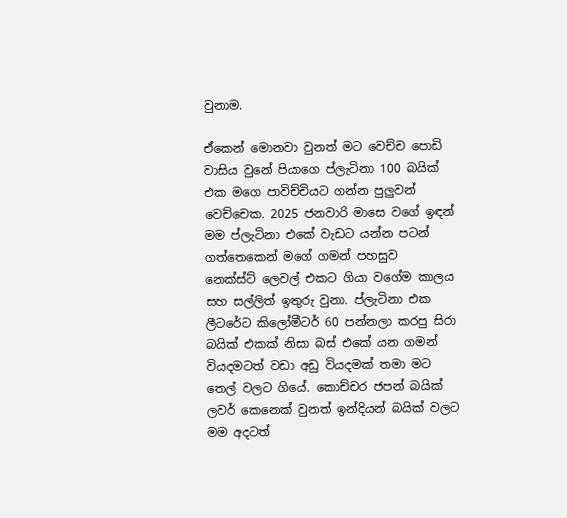වුනාම.

ඒකෙන් මොනවා වුනත් මට වෙච්ච පොඩි වාසිය වුනේ පියාගෙ ප්ලැටිනා 100 බයික් එක මගෙ පාවිච්චියට ගන්න පුලුවන් වෙච්චෙක. 2025 ජනවාරි මාසෙ වගේ ඉඳන් මම ප්ලැටිනා එකේ වැඩට යන්න පටන් ගත්තෙකෙන් මගේ ගමන් පහසුව නෙක්ස්ට් ‌ලෙවල් එකට ගියා වගේම කාලය සහ සල්ලිත් ඉතුරු වුනා. ප්ලැටිනා එක ලීටරේට කිලෝමීටර් 60 පන්නලා කරපු සිරා බයික් එකක් නිසා බස් එකේ යන ගමන් වියදමටත් වඩා අඩු වියදමක් තමා මට තෙල් වලට ගියේ. කොච්චර ජපන් බයික් ලවර් කෙනෙක් වුනත් ඉන්දියන් බයික් වලට මම අදටත්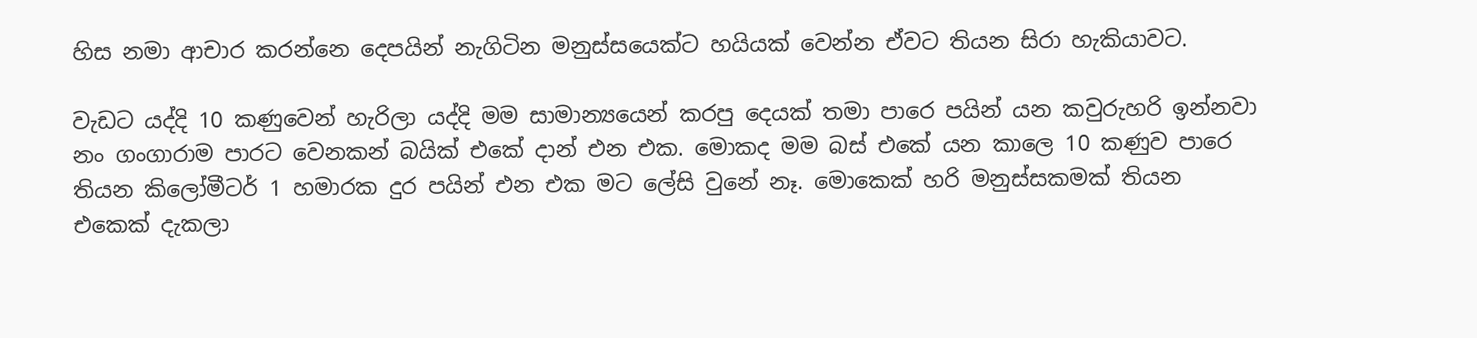හිස නමා ආචාර කරන්නෙ දෙපයින් නැගිටින මනුස්සයෙක්ට හයියක් වෙන්න ඒවට තියන සිරා හැකියාවට.

වැඩට යද්දි 10 කණුවෙන් හැරිලා යද්දි මම සාමාන්‍යයෙන් කරපු දෙයක් තමා පාරෙ පයින් යන කවුරුහරි ඉන්නවා නං ගංගාරාම පාරට වෙනකන් බයික් එකේ දාන් එන එක. මොකද මම බස් එකේ යන කාලෙ 10 කණුව පාරෙ තියන කිලෝමීටර් 1 හමාරක දුර පයින් එන එක මට ලේසි වුනේ නෑ. මොකෙක් හරි මනුස්සකමක් තියන එකෙක් දැකලා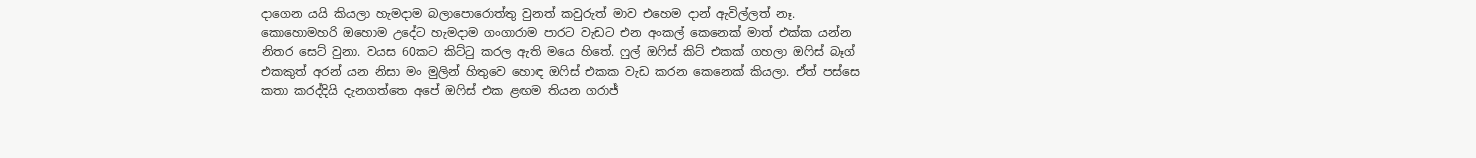දාගෙන යයි කියලා හැමදාම බලාපොරොත්තු වුනත් කවුරුත් මාව එහෙම දාන් ඇවිල්ලත් නෑ. කොහොමහරි ඔහොම උදේට හැමදාම ගංගාරාම පාරට වැඩට එන අංකල් කෙනෙක් මාත් එක්ක යන්න නිතර සෙට් වුනා. වයස 60කට කිට්ටු කරල ඇති මයෙ හිතේ. ෆුල් ඔෆිස් කිට් එකක් ගහලා ඔ‌ෆිස් බෑග් එකකුත් අරන් යන නිසා මං මුලින් හිතුවෙ හොඳ ඔෆිස් එකක වැඩ කරන කෙනෙක් කියලා. ඒත් පස්සෙ කතා කරද්දියි දැනගත්තෙ අපේ ඔෆිස් එක ළඟම තියන ගරාජ්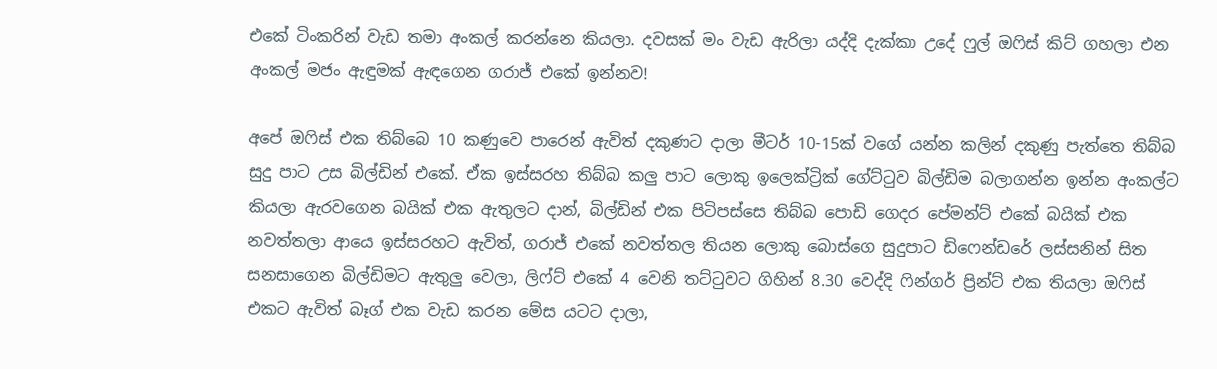එකේ ටිංකරින් වැඩ තමා අංකල් කරන්නෙ කියලා. දවසක් මං වැඩ ඇරිලා යද්දි දැක්කා උදේ ෆුල් ඔෆිස් කිට් ගහලා එන අංකල් මජං ඇඳුමක් ඇඳගෙන ගරාජ් එකේ ඉන්නව!

අපේ ඔෆිස් එක තිබ්බෙ 10 කණුවෙ පාරෙන් ඇවිත් දකුණට දාලා මීටර් 10-15ක් වගේ යන්න කලින් දකුණු පැත්තෙ තිබ්බ සුදු පාට උස බිල්ඩින් එකේ. ඒක ඉස්සරහ තිබ්බ කලු පාට ලොකු ඉලෙක්ට්‍රික් ගේට්ටුව බිල්ඩිම බලාගන්න ඉන්න අංකල්ට කියලා ඇරවගෙන බයික් එක ඇතුලට දාන්, බිල්ඩින් එක පිටිපස්සෙ තිබ්බ පොඩි ගෙදර පේමන්ට් එකේ බයික් එක නවත්තලා ආයෙ ඉස්සරහට ඇවිත්, ගරාජ් එකේ නවත්තල තියන ලොකු බොස්ගෙ සුදුපාට ඩිෆෙන්ඩරේ ලස්සනින් සිත සනසාගෙන බිල්ඩිමට ඇතුලු වෙලා, ලිෆ්ට් එකේ 4 වෙනි තට්ටුවට ගිහින් 8.30 වෙද්දි ෆින්ගර් ප්‍රින්ට් එක තියලා ඔෆිස් එකට ඇවිත් බෑග් එක වැඩ කරන මේස යටට දාලා,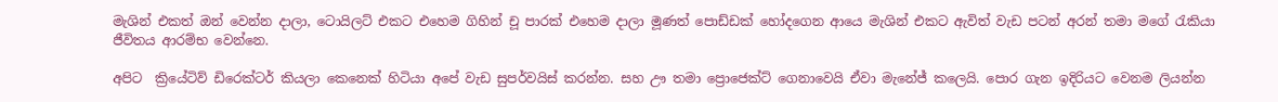මැශින් එකත් ඔන් වෙන්න දාලා, ටොයිලට් එකට එහෙම ගිහින් චූ පාරක් එහෙම දාලා මූණත් පොඩ්ඩක් හෝදගෙන ආයෙ මැශින් එකට ඇවිත් වැඩ පටන් අරන් තමා මගේ රැකියා ජීවිතය ආරම්භ වෙන්නෙ.

අපිට  ක්‍රියේටිව් ඩිරෙක්ටර් කියලා කෙනෙක් හිටියා අපේ වැඩ සුපර්වයිස් කරන්න. සහ ඌ තමා ප්‍රොජෙක්ට් ගෙනාවෙයි ඒවා මැනේජ් කලෙයි. පොර ගැන ඉදිරියට වෙනම ලියන්න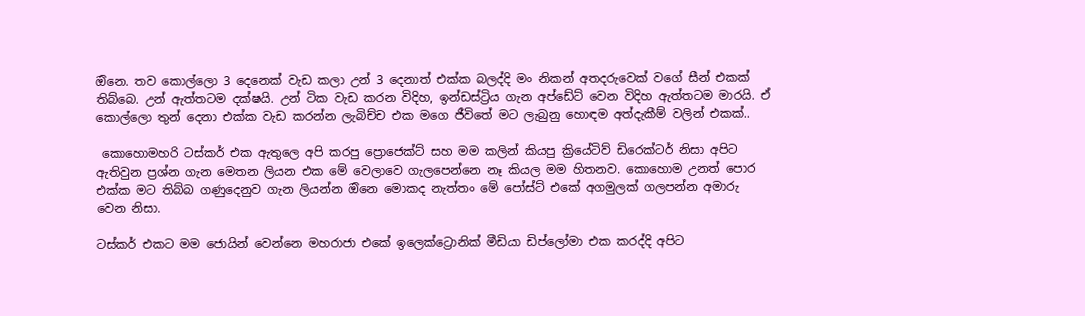ඔිනෙ. තව කොල්ලො 3 දෙනෙක් වැඩ කලා උන් 3 දෙනාත් එක්ක බලද්දි මං නිකන් අතදරුවෙක් වගේ සීන් එකක් තිබ්බෙ. උන් ඇත්තටම දක්ෂයි. උන් ටික වැඩ කරන විදිහ, ඉන්ඩස්ට්‍රිය ගැන අප්ඩේට් වෙන විදිහ ඇත්තටම මාරයි. ඒ කොල්ලො තුන් දෙනා එක්ක වැඩ කරන්න ලැබිච්ච එක මගෙ ජීවිතේ මට ලැබුනු හොඳම අත්දැකීම් වලින් එකක්..

 කොහොමහරි ටස්කර් එක ඇතුලෙ අපි කරපු ප්‍රොජෙක්ට් සහ මම කලින් කියපු ක්‍රියේටිව් ඩිරෙක්ටර් නිසා අපිට ඇතිවුන ප්‍රශ්න ගැන මෙතන ලියන එක මේ වෙලාවෙ ගැලපෙන්නෙ නෑ කියල මම හිතනව. කොහොම උනත් පොර එක්ක මට තිබ්බ ගණුදෙනුව ගැන ලියන්න ඔිනෙ මොකද නැත්තං මේ පෝස්ට් එකේ අගමුලක් ගලපන්න අමාරු වෙන නිසා.

ටස්කර් එකට මම ජොයින් වෙන්නෙ මහරාජා එකේ ඉලෙක්ට්‍රොනික් මීඩියා ඩිප්ලෝමා එක කරද්දි අපිට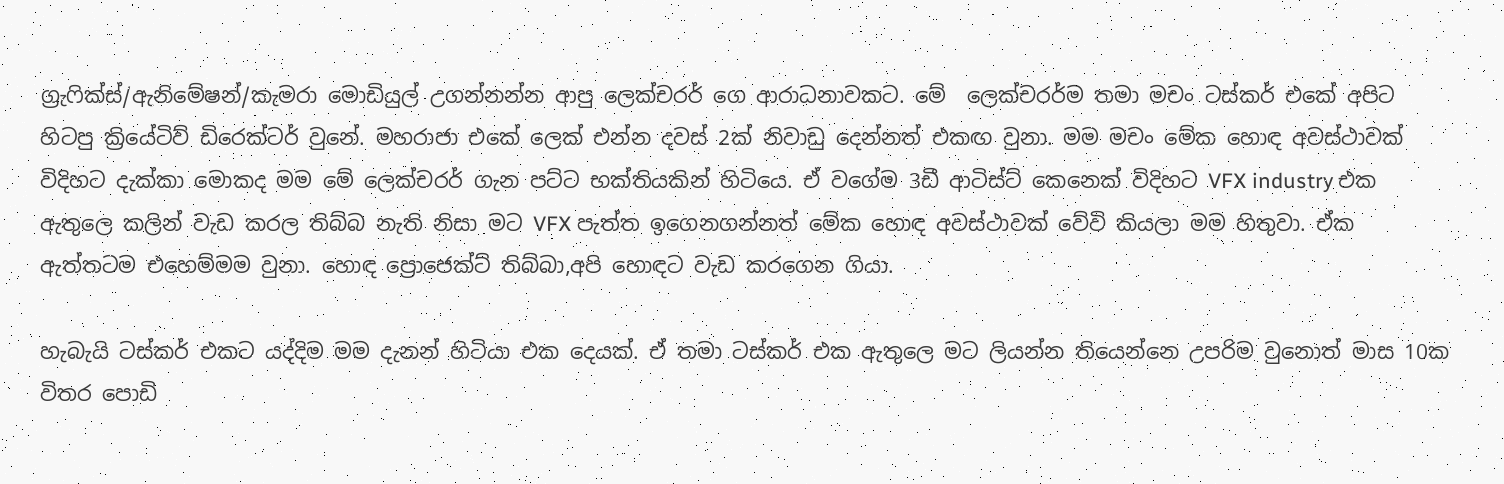ග්‍රැෆික්ස්/ඇනිමේෂන්/කැමරා මොඩියුල් උගන්නන්න ආපු ලෙක්චරර් ගෙ ආරාධනාවකට. මේ  ලෙක්චරර්ම තමා මචං ටස්කර් එකේ අපිට හිටපු ක්‍රියේටිව් ඩිරෙක්ටර් වුනේ. මහරාජා එකේ ලෙක් එන්න දවස් 2ක් නිවාඩු දෙන්නත් එකඟ වුනා. මම මචං මේක හොඳ අවස්ථාවක් විදිහට දැක්කා මොකද මම මේ ලෙක්චරර් ගැන පට්ට භක්තියකින් හිටියෙ. ඒ වගේම 3ඩී ආටිස්ට් කෙනෙක් විදිහට VFX industry එක ඇතුලෙ කලින් වැඩ කරල තිබ්බ නැති නිසා මට VFX පැත්ත ඉගෙනගන්නත් මේක හොඳ අවස්ථාවක් වේවි කියලා මම හිතුවා. ඒක ඇත්තටම එහෙම්මම වුනා. හොඳ ප්‍රොජෙක්ට් තිබ්බා,අපි හොඳට වැඩ කරගෙන ගියා.

හැබැයි ටස්කර් එකට යද්දිම මම දැනන් හිටියා එක දෙයක්. ඒ තමා ටස්කර් එක ඇතුලෙ මට ලියන්න තියෙන්නෙ උපරිම වුනොත් මාස 10ක විතර පොඩි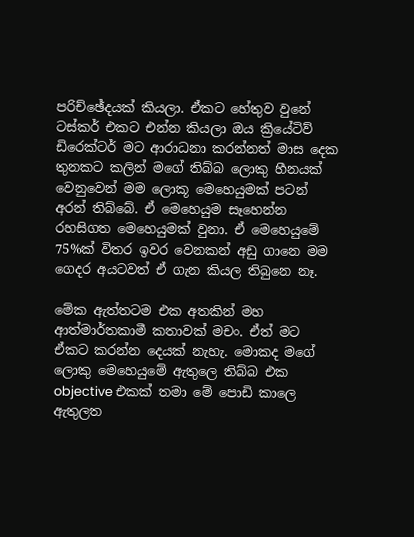පරිච්ඡේදයක් කියලා. ඒකට හේතුව වුනේ ටස්කර් එකට එන්න කියලා ඔය ක්‍රියේටිව් ඩිරෙක්ටර් මට ආරාධනා කරන්නත් මාස දෙක තුනකට කලින් මගේ තිබ්බ ලොකු හීනයක් වෙනුවෙන් මම ලොකූ මෙහෙයුමක් පටන් අරන් තිබ්බේ. ඒ මෙහෙයුම සෑහෙන්න රහසිගත මෙහෙයුමක් වුනා. ඒ මෙහෙයුමේ 75%ක් විතර ඉවර වෙනකන් අඩු ගානෙ මම ගෙදර අයටවත් ඒ ගැන කියල තිබුනෙ නෑ.

මේක ඇත්තටම එක අතකින් මහ ආත්මාර්තකාමී කතාවක් මචං. ඒත් මට ඒකට කරන්න දෙයක් නැහැ. මොකද මගේ ලොකු මෙහෙයුමේ ඇතුලෙ තිබ්බ එක objective එකක් තමා මේ පොඩි කාලෙ ඇතුලත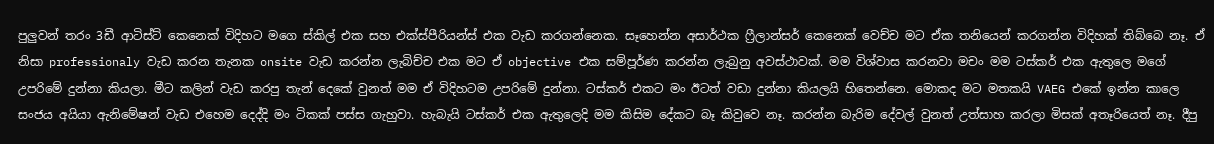පුලුවන් තරං 3ඩී ආටිස්ට් කෙනෙක් විදිහට මගෙ ස්කිල් එක සහ එක්ස්පීරියන්ස් එක වැඩ කරගන්නෙක. සෑහෙන්න අසාර්ථක ෆ්‍රීලාන්සර් කෙනෙක් වෙච්ච මට ඒක තනියෙන් කරගන්න විදිහක් තිබ්බෙ නෑ. ඒ නිසා professionaly වැඩ කරන තැනක onsite වැඩ කරන්න ලැබිච්ච එක මට ඒ objective එක සම්පූර්ණ කරන්න ලැබුනු අවස්ථාවක්. මම විශ්වාස කරනවා මචං මම ටස්කර් එක ඇතුලෙ මගේ උපරිමේ දුන්නා කියලා. මීට කලින් වැඩ කරපු තැන් දෙකේ වුනත් මම ඒ විදිහටම උපරිමේ දුන්නා. ටස්කර් එකට මං ඊටත් වඩා දුන්නා කියලයි හිතෙන්නෙ. මොකද මට මතකයි VAEG එකේ ඉන්න කාලෙ සංජය අයියා ඇනිමේෂන් වැඩ එහෙම දෙද්දි මං ටිකක් පස්ස ගැහුවා. හැබැයි ටස්කර් එක ඇතුලෙදි මම කිසිම දේකට බෑ කිවුවෙ නෑ. කරන්න බැරිම දේවල් වුනත් උත්සාහ කරලා මිසක් අතෑරියෙත් නෑ. දීපු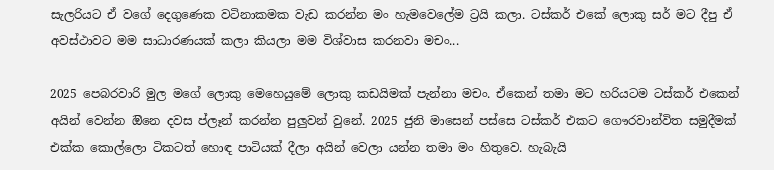සැලරියට ඒ වගේ දෙගුණෙක වටිනාකමක වැඩ කරන්න මං හැමවෙලේම ට්‍රයි කලා. ටස්කර් එකේ ලොකු සර් මට දීපු ඒ අවස්ථාවට මම සාධාරණයක් කලා කියලා මම විශ්වාස කරනවා මචං...

2025 පෙබරවාරි මුල මගේ ලොකු මෙහෙයුමේ ලොකු කඩයිමක් පැන්නා මචං. ඒකෙන් තමා මට හරියටම ටස්කර් එකෙන් අයින් වෙන්න ඔිනෙ දවස ප්ලෑන් කරන්න පුලුවන් වුනේ. 2025 ජුනි මාසෙන් පස්සෙ ටස්කර් එකට ගෞරවාන්විත සමුදීමක් එක්ක කොල්ලො ටිකටත් හොඳ පාටියක් දීලා අයින් වෙලා යන්න තමා මං හිතුවෙ. හැබැයි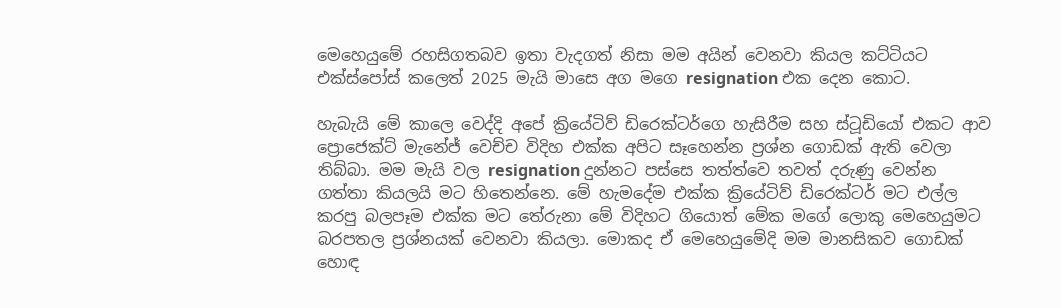මෙහෙයුමේ රහසිගතබව ඉතා වැදගත් නිසා මම අයින් වෙනවා කියල කට්ටියට එක්ස්පෝස් කලෙත් 2025 මැයි මාසෙ අග මගෙ resignation එක දෙන කොට.

හැබැයි මේ කාලෙ වෙද්දි අපේ ක්‍රියේටිව් ඩිරෙක්ටර්ගෙ හැසිරීම සහ ස්ටූඩියෝ එකට ආව ප්‍රොජෙක්ට් මැනේජ් වෙච්ච විදිහ එක්ක අපිට සෑහෙන්න ප්‍රශ්න ගොඩක් ඇති වෙලා තිබ්බා. මම මැයි වල resignation දුන්නට පස්සෙ තත්ත්වෙ තවත් දරුණු වෙන්න ගත්තා කියලයි මට හිතෙන්නෙ. මේ හැමදේම එක්ක ක්‍රියේටිව් ඩිරෙක්ටර් මට එල්ල කරපු බලපෑම එක්ක මට තේරුනා මේ විදිහට ගියොත් මේක මගේ ලොකු මෙහෙයුමට බරපතල ප්‍රශ්නයක් වෙනවා කියලා. මොකද ඒ මෙහෙයුමේදි මම මානසිකව ගොඩක් හොඳ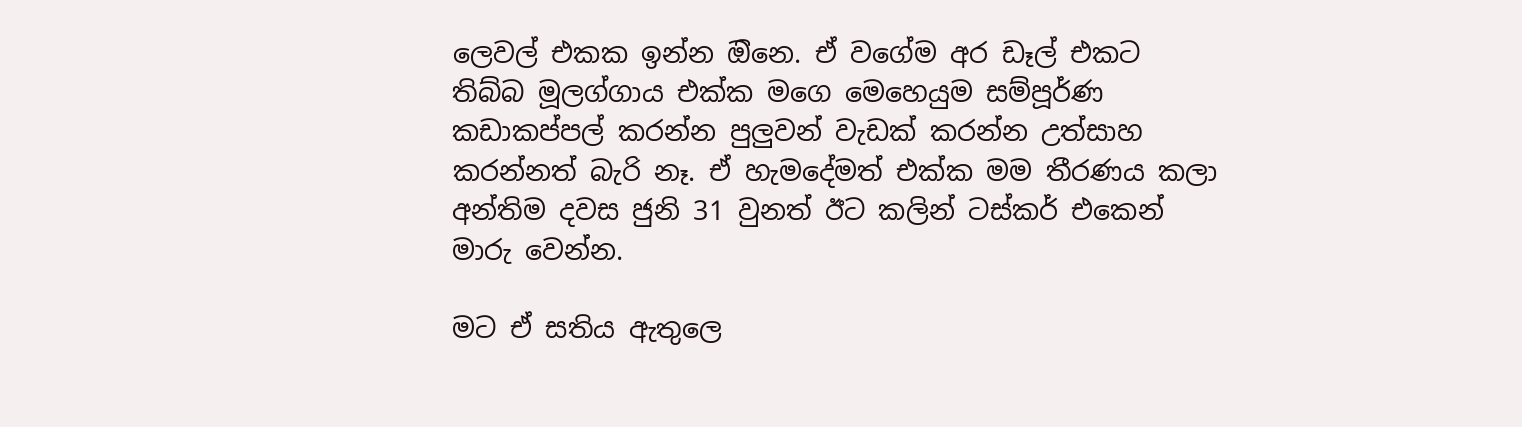ලෙවල් එකක ඉන්න ඔිනෙ. ඒ වගේම අර ඩෑල් එකට තිබ්බ මූලග්ගාය එක්ක මගෙ මෙහෙයුම සම්පූර්ණ කඩාකප්පල් කරන්න පුලුවන් වැඩක් කරන්න උත්සාහ කරන්නත් බැරි නෑ. ඒ හැමදේමත් එක්ක මම තීරණය කලා අන්තිම දවස ජුනි 31 වුනත් ඊට කලින් ටස්කර් එකෙන් මාරු වෙන්න.

මට ඒ සතිය ඇතුලෙ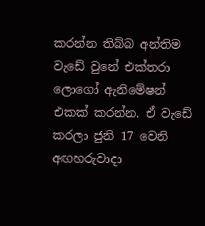කරන්න තිබ්බ අන්තිම වැඩේ වුනේ එක්තරා ලොගෝ ඇනිමේෂන් එකක් කරන්න. ඒ වැඩේ කරලා ජුනි 17 වෙනි අඟහරුවාදා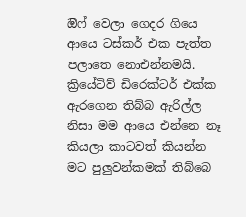ඔිෆ් වෙලා ගෙදර ගියෙ ආයෙ ටස්කර් එක පැත්ත පලාතෙ නොඑන්නමයි. ක්‍රියේටිව් ඩිරෙක්ටර් එක්ක ඇරගෙන තිබ්බ ඇරිල්ල නිසා මම ආයෙ එන්නෙ නෑ කියලා කාටවත් කියන්න මට පුලුවන්කමක් තිබ්බෙ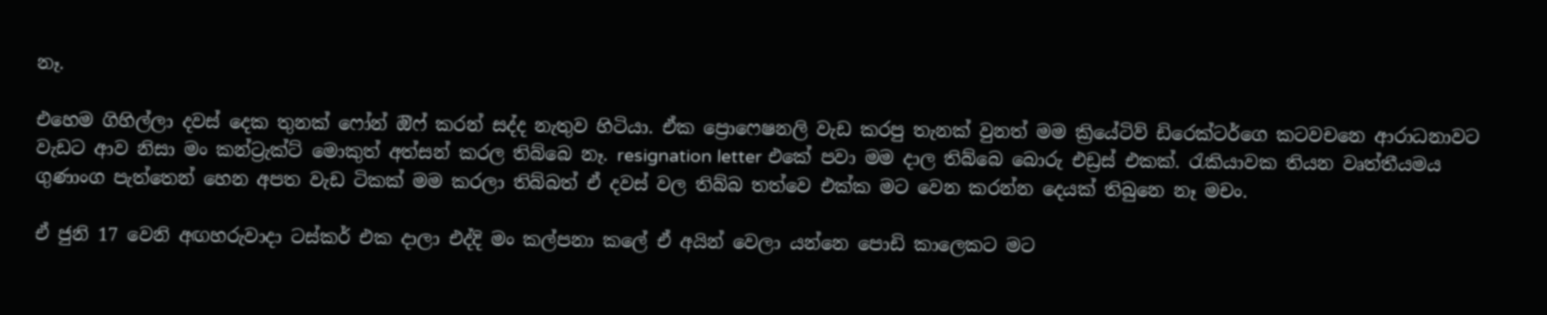නෑ.

එහෙම ගිහිල්ලා දවස් දෙක තුනක් ෆෝන් ඔි‌ෆ් කරන් සද්ද නැතුව හිටියා. ඒක ප්‍රොෆෙෂනලි වැඩ කරපු තැනක් වුනත් මම ක්‍රියේටිව් ඩිරෙක්ටර්ගෙ කටවචනෙ ආරාධනාවට වැඩට ආව නිසා මං කන්ට්‍රැක්ට් මොකුත් අත්සන් කරල තිබ්බෙ නෑ. resignation letter එකේ පවා මම දාල තිබ්බෙ බොරු එඩ්‍රස් එකක්. රැකියාවක තියන වෘත්තීයමය ගුණාංග පැත්තෙන් හෙන අපත වැඩ ටිකක් මම කරලා තිබ්බත් ඒ දවස් වල තිබ්බ තත්වෙ එක්ක මට වෙන කරන්න දෙයක් තිබුනෙ නෑ මචං.

ඒ ජුනි 17 වෙනි අඟහරුවාදා ටස්කර් එක දාලා එද්දි මං කල්පනා කලේ ඒ අයින් වෙලා යන්නෙ පොඩි කාලෙකට මට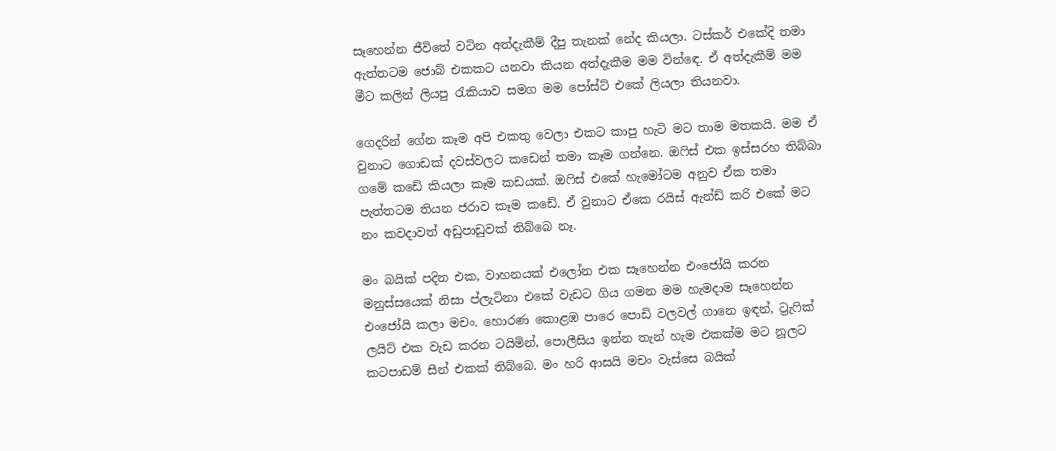සෑහෙන්න ජීවිතේ වටින අත්දැකීම් දීපු තැනක් නේද කියලා. ටස්කර් එකේදි තමා ඇත්තටම ජොබ් එකකට යනවා කියන අත්දැකීම මම වින්ඳෙ. ඒ අත්දැකීම් මම මීට කලින් ලියපු රැකියාව සමග මම පෝස්ට් එකේ ලියලා තියනවා.

ගෙදරින් ගේන කෑම අපි එකතු වෙලා එකට කාපු හැටි මට තාම මතකයි. මම ඒ වුනාට ගොඩක් දවස්වලට කඩෙන් තමා කෑම ගන්නෙ. ඔෆිස් එක ඉස්සරහ තිබ්බා ගමේ කඩේ කියලා කෑම කඩයක්. ඔෆිස් එකේ හැමෝටම අනුව ඒක තමා පැත්තටම තියන ජරාව කෑම කඩේ. ඒ වුනාට ඒකෙ රයිස් ඇන්ඩ් කරි එකේ මට නං කවදාවත් අඩුපාඩුවක් තිබ්බෙ නෑ.

මං බයික් පදින එක, වාහනයක් එලෝන එක සෑහෙන්න එංජෝයි කරන මනුස්සයෙක් නිසා ප්ලැටිනා එකේ වැඩට ගිය ගමන මම හැමදාම සෑහෙන්න එංජෝයි කලා මචං. හොරණ කොළඹ පාරෙ පොඩි වලවල් ගානෙ ඉඳන්, ට්‍රැෆික් ලයිට් එක වැඩ කරන ටයිමින්, පොලීසිය ඉන්න තැන් හැම එකක්ම මට නූලට කටපාඩම් සීන් එකක් තිබ්බෙ. මං හරි ආසයි මචං වැස්සෙ බයික්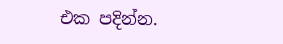එක පදින්න.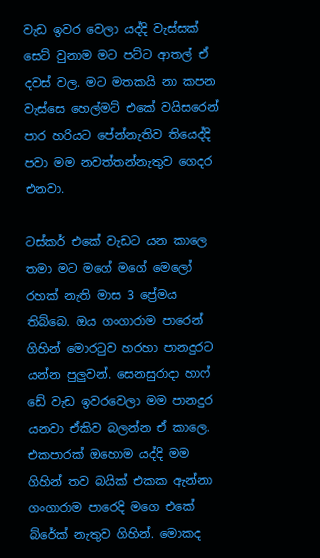වැඩ ඉවර වෙලා යද්දි වැස්සක් සෙට් වුනාම මට පට්ට ආතල් ඒ දවස් වල. මට මතකයි නා කපන වැස්සෙ හෙල්මට් එකේ වයිසරෙන් පාර හරියට පේන්නැතිව තියෙද්දි පවා මම නවත්තන්නැතුව ගෙදර එනවා.

ටස්කර් එකේ වැඩට යන කාලෙ තමා මට මගේ මගේ මෙලෝ රහක් නැති මාස 3 ප්‍රේමය තිබ්බෙ. ඔය ගංගාරාම පාරෙන් ගිහින් මොරටුව හරහා පානදුරට යන්න පුලුවන්. සෙනසුරාදා හාෆ් ඩේ වැඩ ඉවරවෙලා මම පානදුර යනවා ඒකිව බලන්න ඒ කාලෙ. එකපාරක් ඔහොම යද්දි මම ගිහින් තව බයික් එකක ඇන්නා ගංගාරාම පාරෙදි මගෙ එකේ බ්රේක් නැතුව ගිහින්. මොකද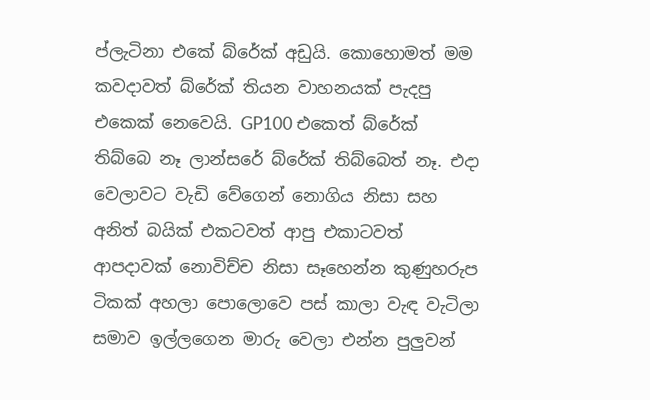ප්ලැටිනා එකේ බ්රේක් අඩුයි. කොහොමත් මම කවදාවත් බ්රේක් තියන වාහනයක් පැදපු එකෙක් නෙවෙයි. GP100 එකෙත් බ්රේක් තිබ්බෙ නෑ ලාන්සරේ බ්රේක් තිබ්බෙත් නෑ. එදා වෙලාවට වැඩි වේගෙන් නොගිය නිසා සහ අනිත් බයික් එකටවත් ආපු එකාටවත් ආපදාවක් නොවිච්ච නිසා සෑහෙන්න කුණුහරුප ටිකක් අහලා පොලොවෙ පස් කාලා වැඳ වැටිලා සමාව ඉල්ලගෙන මාරු වෙලා එන්න පුලුවන්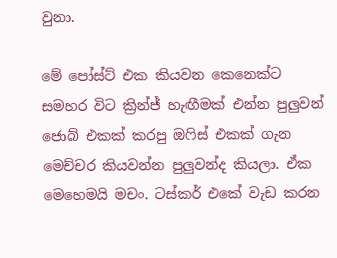වුනා.

මේ පෝස්ට් එක කියවන කෙනෙක්ට සමහර විට ක්‍රින්ජ් හැඟීමක් එන්න පුලුවන් ජොබ් එකක් කරපු ඔෆිස් එකක් ගැන මෙච්චර කියවන්න පුලුවන්ද කියලා. ඒක මෙහෙමයි මචං. ටස්කර් එකේ වැඩ කරන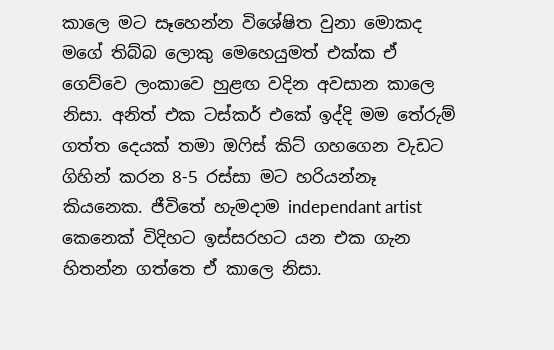කාලෙ මට සෑහෙන්න විශේෂිත වුනා මොකද මගේ තිබ්බ ලොකු මෙහෙයුමත් එක්ක ඒ ගෙව්වෙ ලංකාවෙ හුළඟ වදින අවසාන කාලෙ නිසා. අනිත් එක ටස්කර් එකේ ඉද්දි මම තේරුම් ගත්ත දෙයක් තමා ඔෆිස් කිට් ගහගෙන වැඩට ගිහින් කරන 8-5 රස්සා මට හරියන්නෑ කියනෙක. ජීවිතේ හැමදාම independant artist කෙනෙක් විදිහට ඉස්සරහට යන එක ගැන හිතන්න ගත්තෙ ඒ කාලෙ නිසා.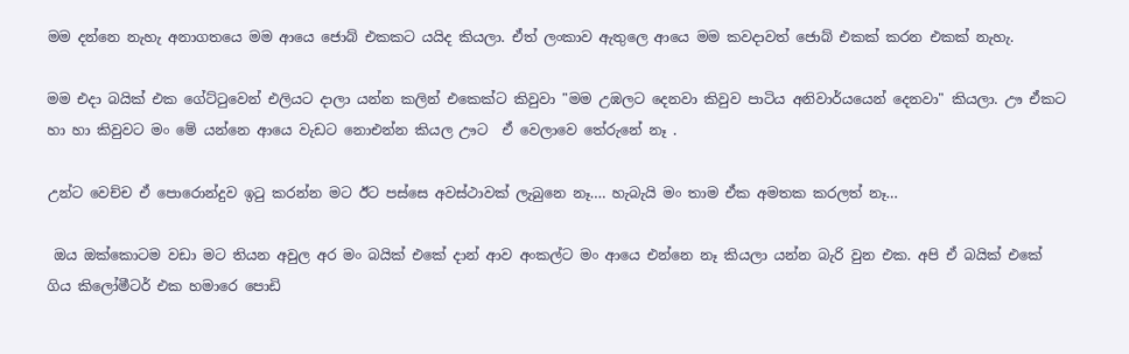මම දන්නෙ නැහැ අනාගතයෙ මම ආයෙ ජොබ් එකකට යයිද කියලා. ඒත් ලංකාව ඇතුලෙ ආයෙ මම කවදාවත් ජොබ් එකක් කරන එකක් නැහැ.

මම එදා බයික් එක ගේට්ටුවෙන් එලියට දාලා යන්න කලින් එකෙක්ට කිවුවා "මම උඹලට දෙනවා කිවුව පාටිය අනිවාර්යයෙන් දෙනවා" කියලා. ඌ ඒකට හා හා කිවුවට මං මේ යන්නෙ ආයෙ වැඩට නොඑන්න කියල ඌට  ඒ වෙලාවෙ තේරුනේ නෑ .

උන්ට වෙච්ච ඒ පොරොන්දුව ඉටු කරන්න මට ඊට පස්සෙ අවස්ථාවක් ලැබුනෙ නෑ.... හැබැයි මං තාම ඒක අමතක කරලත් නෑ...

 ඔය ඔක්කොටම වඩා මට තියන අවුල අර මං බයික් එකේ දාන් ආව අංකල්ට මං ආයෙ එන්නෙ නෑ කියලා යන්න බැරි වුන එක. අපි ඒ බයික් එකේ ගිය කිලෝමීටර් එක හමාරෙ පොඩි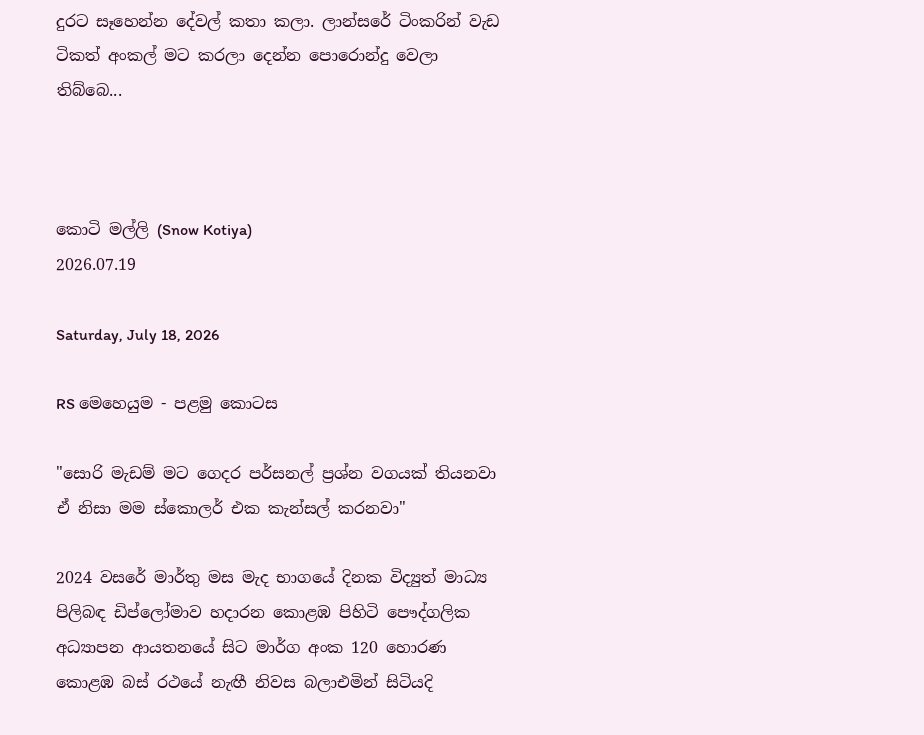දුරට සෑහෙන්න දේවල් කතා කලා. ලාන්සරේ ටිංකරින් වැඩ ටිකත් අංකල් මට කරලා දෙන්න පොරොන්දු වෙලා තිබ්බෙ...



කොටි මල්ලි (Snow Kotiya)
2026.07.19

Saturday, July 18, 2026

RS මෙහෙයුම - පළමු කොටස

"සොරි මැඩම් මට ගෙදර පර්සනල් ප්‍රශ්න වගයක් තියනවා ඒ නිසා මම ස්කොලර් එක කැන්සල් කරනවා"

2024 වසරේ මාර්තු මස මැද භාගයේ දිනක විද්‍යුත් මාධ්‍ය පිලිබඳ ඩිප්ලෝමාව හදාරන කොළඹ පිහිටි පෞද්ගලික අධ්‍යාපන ආයතනයේ සිට මාර්ග අංක 120 හොරණ කොළඹ බස් රථයේ නැඟී නිවස බලාඑමින් සිටියදි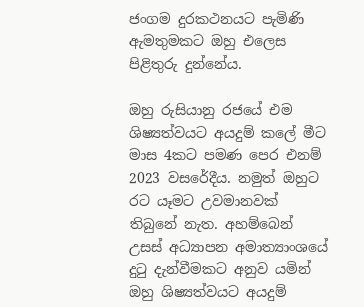ජංගම දුරකථනයට පැමිණි ඇමතුමකට ඔහු එලෙස පිළිතුරු දුන්නේය.

ඔහු රුසියානු රජයේ එම ශිෂ්‍යත්වයට අයදුම් කලේ මීට මාස 4කට පමණ පෙර එනම් 2023 වසරේදීය. නමුත් ඔහුට රට යෑමට උවමානවක් තිබුනේ නැත. අහම්බෙන් උසස් අධ්‍යාපන අමාත්‍යාංශයේ දුටු දැන්වීමකට අනුව යමින් ඔහු ශිෂ්‍යත්වයට අයදුම්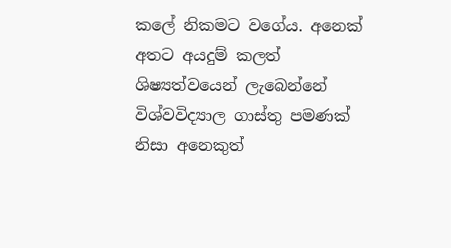කලේ නිකමට වගේය. අනෙක් අතට අයදුම් කලත් ශිෂ්‍යත්වයෙන් ලැබෙන්නේ විශ්වවිද්‍යාල ගාස්තු පමණක් නිසා අනෙකුත්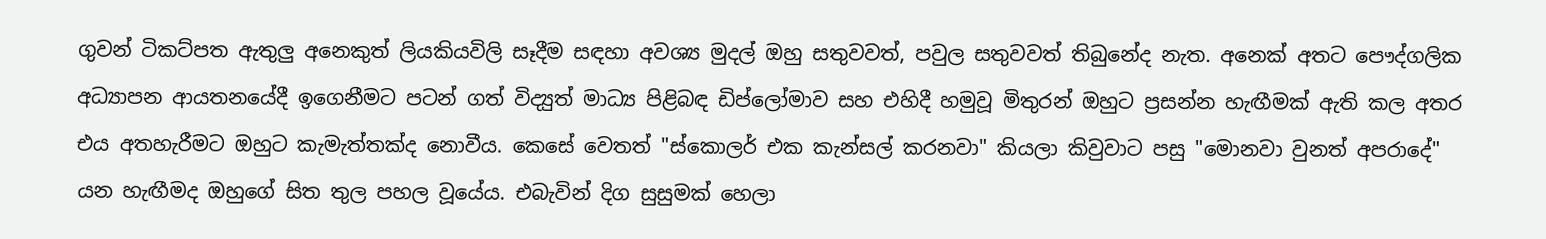ගුවන් ටිකට්පත ඇතුලු අනෙකුත් ලියකියවිලි සෑදීම සඳහා අවශ්‍ය මුදල් ඔහු සතුවවත්, පවුල සතුවවත් තිබුනේද නැත. අනෙක් අතට පෞද්ගලික  අධ්‍යාපන ආයතනයේදී ඉගෙනීමට පටන් ගත් විද්‍යුත් මාධ්‍ය පිළිබඳ ඩිප්ලෝමාව සහ එහිදී හමුවූ මිතුරන් ඔහුට ප්‍රසන්න හැඟීමක් ඇති කල අතර එය අතහැරීමට ඔහුට කැමැත්තක්ද නොවීය. කෙසේ වෙතත් "ස්කොලර් එක කැන්සල් කරනවා" කියලා කිවුවාට පසු "මොනවා වුනත් අපරාදේ" යන හැඟීමද ඔහුගේ සිත තුල පහල වූයේය. එබැවින් දිග සුසුමක් හෙලා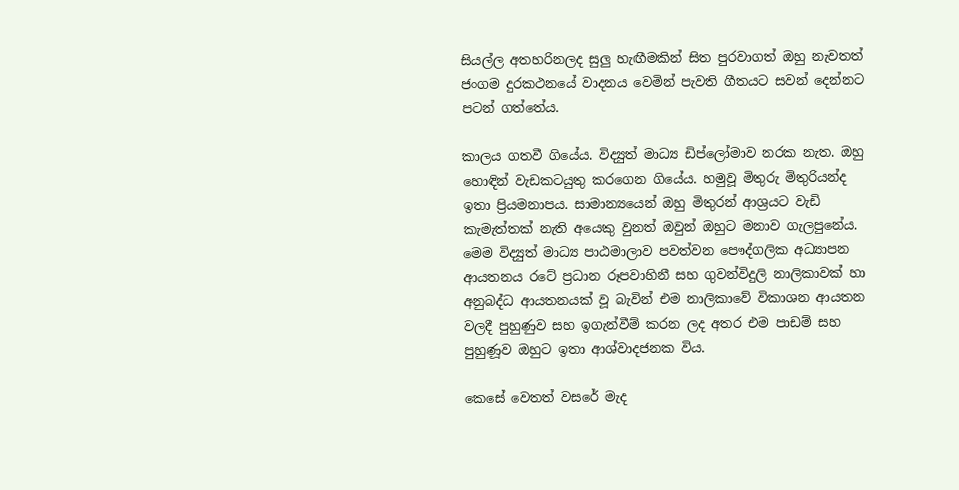සියල්ල අතහරිනලද සුලු හැඟීමකින් සිත පුරවාගත් ඔහු නැවතත් ජංගම දුරකථනයේ වාදනය වෙමින් පැවති ගීතයට සවන් දෙන්නට පටන් ගත්තේය.

කාලය ගතවී ගියේය. විද්‍යුත් මාධ්‍ය ඩිප්ලෝමාව නරක නැත. ඔහු හොඳින් වැඩකටයුතු කරගෙන ගියේය. හමුවූ මිතුරු මිතුරියන්ද ඉතා ප්‍රියමනාපය. සාමාන්‍යයෙන් ඔහු මිතුරන් ආශ්‍රයට වැඩි කැමැත්තක් නැති අයෙකු වුනත් ඔවුන් ඔහුට මනාව ගැලපුනේය. මෙම විද්‍යුත් මාධ්‍ය පාඨමාලාව පවත්වන පෞද්ගලික අධ්‍යාපන ආයතනය රටේ ප්‍රධාන රූපවාහිනී සහ ගුවන්විදුලි නාලිකාවක් හා අනුබද්ධ ආයතනයක් වූ බැවින් එම නාලිකාවේ විකාශන ආයතන වලදී පුහුණුව සහ ඉගැන්වීම් කරන ලද අතර එම පාඩම් සහ පුහුණූව ඔහුට ඉතා ආශ්වාදජනක විය.

කෙසේ වෙතත් වසරේ මැද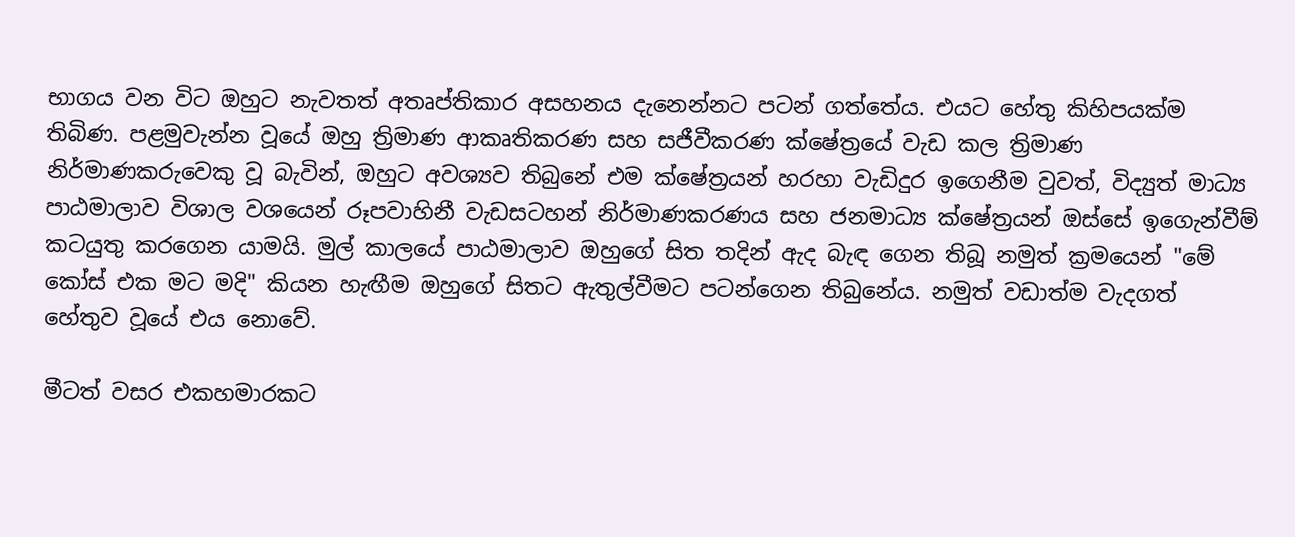භාගය වන විට ඔහුට නැවතත් අතෘප්තිකාර අසහනය දැනෙන්නට පටන් ගත්තේය. එයට හේතු කිහිපයක්ම තිබිණ. පළමුවැන්න වූයේ ඔහු ත්‍රිමාණ ආකෘතිකරණ සහ සජීවීකරණ ක්ෂේත්‍රයේ වැඩ කල ත්‍රිමාණ නිර්මාණකරුවෙකු වූ බැවින්, ඔහුට අවශ්‍යව තිබුනේ එම ක්ෂේත්‍රයන් හරහා වැඩිදුර ඉගෙනීම වුවත්, විද්‍යුත් මාධ්‍ය පාඨමාලාව විශාල වශයෙන් රූපවාහිනී වැඩසටහන් නිර්මාණකරණය සහ ජනමාධ්‍ය ක්ෂේත්‍රයන් ඔස්සේ ඉගෙැන්වීම් කටයුතු කරගෙන යාමයි. මුල් කාලයේ පාඨමාලාව ඔහුගේ සිත තදින් ඇද බැඳ ගෙන තිබූ නමුත් ක්‍රමයෙන් "මේ කෝස් එක මට මදි" කියන හැඟීම ඔහුගේ සිතට ඇතුල්වීමට පටන්ගෙන තිබුනේය. නමුත් වඩාත්ම වැදගත් හේතුව වූයේ එය නොවේ.

මීටත් වසර එකහමාරකට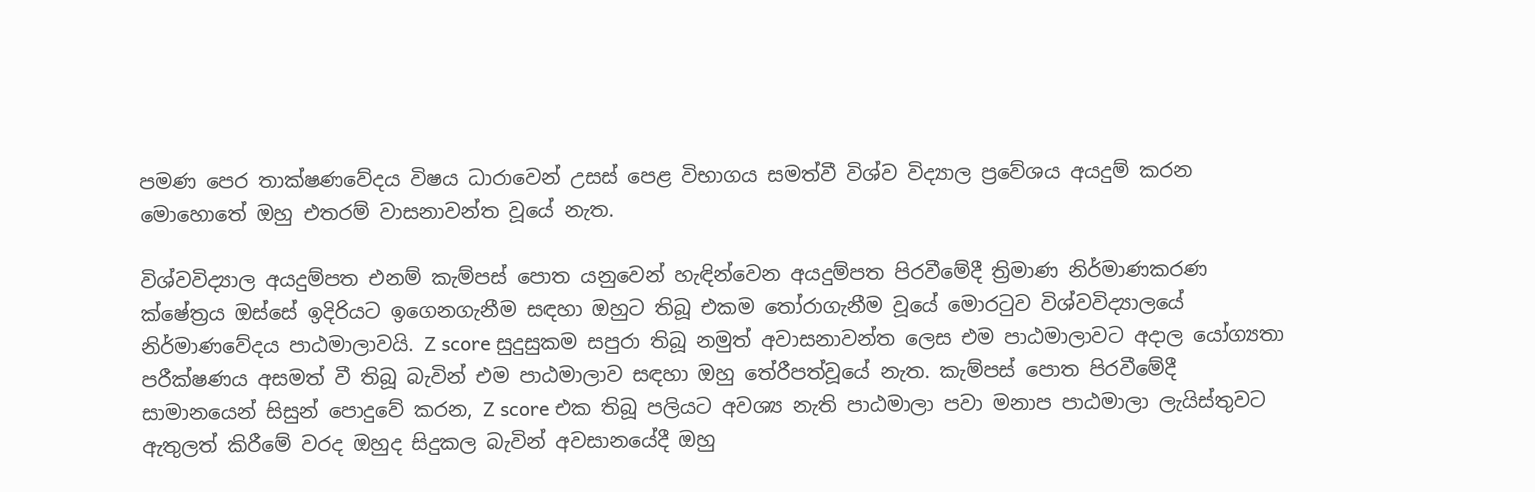පමණ පෙර තාක්ෂණවේදය විෂය ධාරාවෙන් උසස් පෙළ විභාගය සමත්වී විශ්ව විද්‍යාල ප්‍රවේශය අයදුම් කරන මොහොතේ ඔහු එතරම් වාසනාවන්ත වූයේ නැත.

විශ්වවිද්‍යාල අයදුම්පත එනම් කැම්පස් පොත යනුවෙන් හැඳින්වෙන අයදුම්පත පිරවීමේදී ත්‍රිමාණ නිර්මාණකරණ ක්ෂේත්‍රය ඔස්සේ ඉදිරියට ඉගෙනගැනීම සඳහා ඔහුට තිබූ එකම තෝරාගැනීම වූයේ මොරටුව විශ්වවිද්‍යාලයේ නිර්මාණවේදය පාඨමාලාවයි. Z score සුදුසුකම සපුරා තිබූ නමුත් අවාසනාවන්ත ලෙස එම පාඨමාලාවට අදාල යෝග්‍යතා පරීක්ෂණය අසමත් වී තිබූ බැවින් එම පාඨමාලාව සඳහා ඔහු තේරීපත්වූයේ නැත. කැම්පස් පොත පිරවීමේදී සාමානයෙන් සිසුන් පොදුවේ කරන, Z score එක තිබූ පලියට අවශ්‍ය නැති පාඨමාලා පවා මනාප පාඨමාලා ලැයිස්තුවට ඇතුලත් කිරීමේ වරද ඔහුද සිදුකල බැවින් අවසානයේදී ඔහු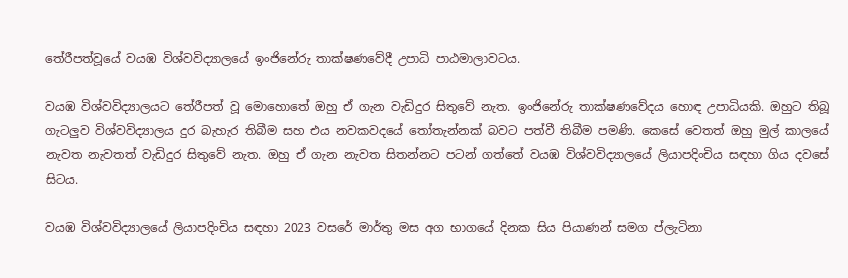තේරීපත්වූයේ වයඹ විශ්වවිද්‍යාලයේ ඉංජිනේරු තාක්ෂණවේදී උපාධි පාඨමාලාවටය.

වයඹ විශ්වවිද්‍යාලයට තේරීපත් වූ මොහොතේ ඔහු ඒ ගැන වැඩිදුර සිතුවේ නැත. ඉංජිනේරු තාක්ෂණවේදය හොඳ උපාධියකි. ඔහුට තිබූ ගැටලුව විශ්වවිද්‍යාලය දුර බැහැර තිබීම සහ එය නවකවදයේ තෝතැන්නක් බවට පත්වී තිබීම පමණි. කෙසේ වෙතත් ඔහු මුල් කාලයේ නැවත නැවතත් වැඩිදුර සිතුවේ නැත. ඔහු ඒ ගැන නැවත සිතන්නට පටන් ගත්තේ වයඹ විශ්වවිද්‍යාලයේ ලියාපදිංචිය සඳහා ගිය දවසේ සිටය.

වයඹ විශ්වවිද්‍යාලයේ ලියාපදිංචිය සඳහා 2023 වසරේ මාර්තු මස අග භාගයේ දිනක සිය පියාණන් සමග ප්ලැටිනා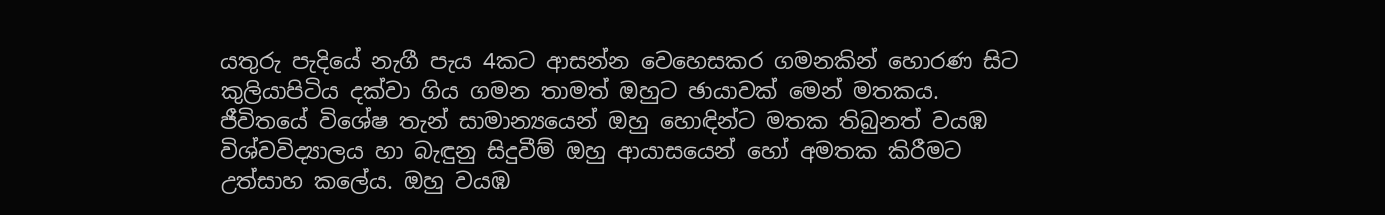යතුරු පැදියේ නැගී පැය 4කට ආසන්න වෙහෙසකර ගමනකින් හොරණ සිට කුලියාපිටිය දක්වා ගිය ගමන තාමත් ඔහුට ඡායාවක් මෙන් මතකය. ජීවිතයේ විශේෂ තැන් සාමාන්‍යයෙන් ඔහු හොඳින්ට මතක තිබුනත් වයඹ විශ්වවිද්‍යාලය හා බැඳුනු සිදුවීම් ඔහු ආයාසයෙන් හෝ අමතක කිරීමට උත්සාහ කලේය. ඔහු වයඹ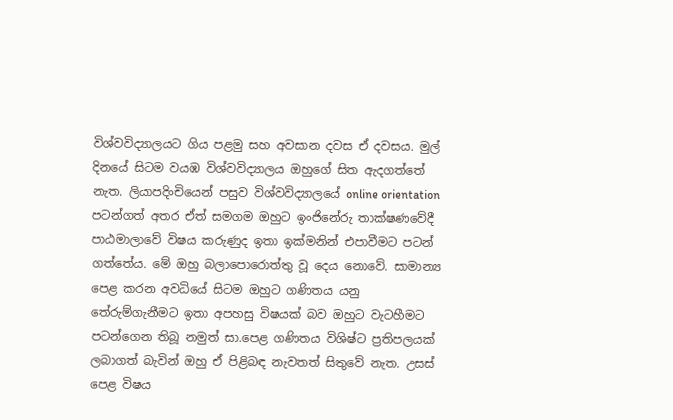විශ්වවිද්‍යාලයට ගිය පළමු සහ අවසාන දවස ඒ දවසය. මුල් දිනයේ සිටම වයඹ විශ්වවිද්‍යාලය ඔහුගේ සිත ඇදගත්තේ නැත. ලියාපදිංචියෙන් පසුව විශ්වවිද්‍යාලයේ online orientation පටන්ගත් අතර ඒත් සමගම ඔහුට ඉංජිනේරු තාක්ෂණවේදී පාඨමාලාවේ විෂය කරුණුද ඉතා ඉක්මනින් එපාවීමට පටන් ගත්තේය. මේ ඔහු බලාපොරොත්තු වූ දෙය නොවේ. සාමාන්‍ය පෙළ කරන අවධියේ සිටම ඔහුට ගණිතය යනු තේරුම්ගැනීමට ඉතා අපහසු විෂයක් බව ඔහුට වැටහීමට පටන්ගෙන තිබූ නමුත් සා.පෙළ ගණිතය විශිෂ්ට ප්‍රතිපලයක් ලබාගත් බැවින් ඔහු ඒ පිළිබඳ නැවතත් සිතුවේ නැත. උසස් පෙළ විෂය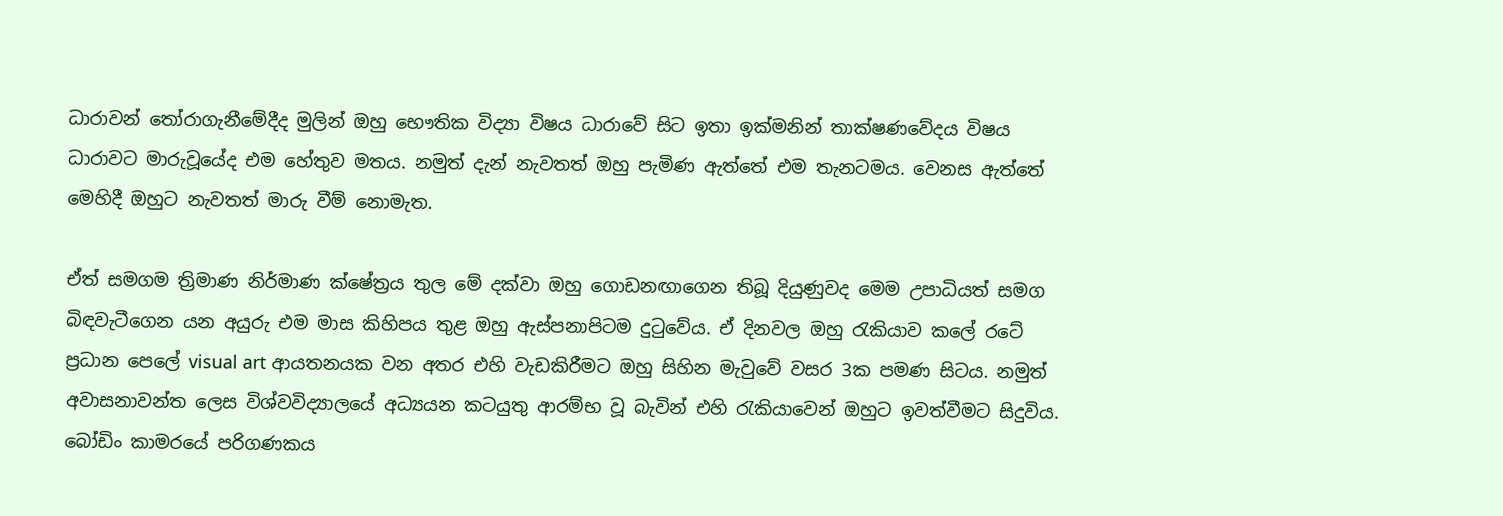ධාරාවන් තෝරාගැනීමේදීද මුලින් ඔහු භෞතික විද්‍යා විෂය ධාරාවේ සිට ඉතා ඉක්මනින් තාක්ෂණවේදය විෂය ධාරාවට මාරුවූයේද එම හේතුව මතය. නමුත් දැන් නැවතත් ඔහු පැමිණ ඇත්තේ එම තැනටමය. වෙනස ඇත්තේ මෙහිදී ඔහුට නැවතත් මාරු වීම් නොමැත.

ඒත් සමගම ත්‍රිමාණ නිර්මාණ ක්ෂේත්‍රය තුල මේ දක්වා ඔහු ගොඩනඟාගෙන තිබූ දියුණුවද මෙම උපාධියත් සමග බිඳවැටීගෙන යන අයුරු එම මාස කිහිපය තුළ ඔහු ඇස්පනාපිටම දුටුවේය. ඒ දිනවල ඔහු රැකියාව කලේ රටේ ප්‍රධාන පෙලේ visual art ආයතනයක වන අතර එහි වැඩකිරීමට ඔහු සිහින මැවුවේ වසර 3ක පමණ සිටය. නමුත් අවාසනාවන්ත ලෙස විශ්වවිද්‍යාලයේ අධ්‍යයන කටයුතු ආරම්භ වූ බැවින් එහි රැකියාවෙන් ඔහුට ඉවත්වීමට සිදුවිය. බෝඩිං කාමරයේ පරිගණකය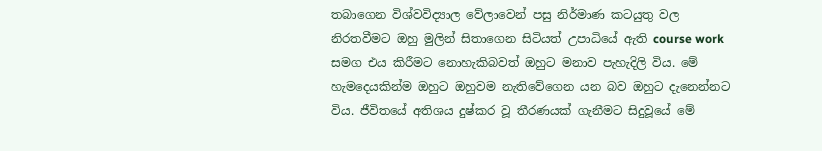තබාගෙන විශ්වවිද්‍යාල වේලාවෙන් පසු නිර්මාණ කටයුතු වල නිරතවීමට ඔහු මුලින් සිතාගෙන සිටියත් උපාධියේ ඇති course work සමග එය කිරීමට නොහැකිබවත් ඔහුට මනාව පැහැදිලි විය. මේ හැමදෙයකින්ම ඔහුට ඔහුවම නැතිවේගෙන යන බව ඔහුට දැනෙන්නට විය. ජීවිතයේ අතිශය දුෂ්කර වූ තීරණයක් ගැනීමට සිදුවූයේ මේ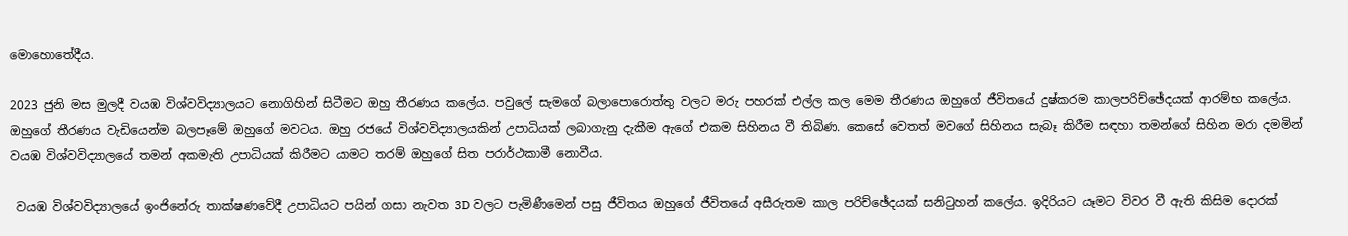මොහොතේදීය.

2023 ජුනි මස මුලදී වයඹ විශ්වවිද්‍යාලයට නොගිහින් සිටීමට ඔහු තීරණය කලේය. පවුලේ සැමගේ බලාපොරොත්තු වලට මරු පහරක් එල්ල කල මෙම තීරණය ඔහුගේ ජීවිතයේ දුෂ්කරම කාලපරිච්ඡේදයක් ආරම්භ කලේය. ඔහුගේ තීරණය වැඩියෙන්ම බලපෑමේ ඔහුගේ මවටය. ඔහු රජයේ විශ්වවිද්‍යාලයකින් උපාධියක් ලබාගැනු දැකීම ඇගේ එකම සිහිනය වී තිබිණ. කෙසේ වෙතත් මවගේ සිහිනය සැබෑ කිරීම සඳහා තමන්ගේ සිහින මරා දමමින් වයඹ විශ්වවිද්‍යාලයේ තමන් අකමැති උපාධියක් කිරීමට යාමට තරම් ඔහුගේ සිත පරාර්ථකාමී නොවීය.

 වයඹ විශ්වවිද්‍යාලයේ ඉංජිනේරු තාක්ෂණවේදී උපාධියට පයින් ගසා නැවත 3D වලට පැමිණීමෙන් පසු ජීවිතය ඔහුගේ ජීවිතයේ අසීරුතම කාල පරිච්ඡේදයක් සනිටුහන් කලේය. ඉදිරියට යෑමට විවර වී ඇති කිසිම දොරක්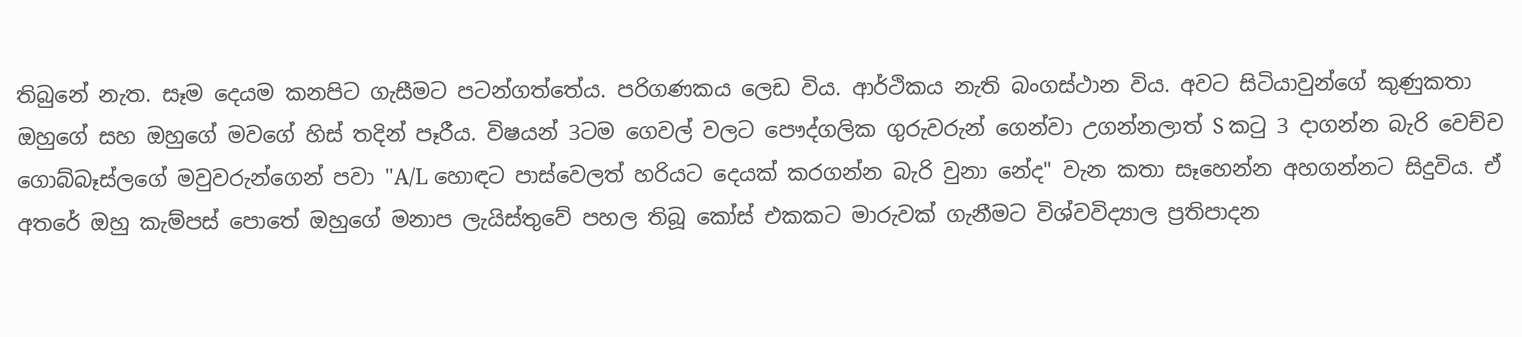තිබුනේ නැත. සෑම දෙයම කනපිට ගැසීමට පටන්ගත්තේය. පරිගණකය ලෙඩ විය. ආර්ථිකය නැති බංගස්ථාන විය. අවට සිටියාවුන්ගේ කුණුකතා ඔහුගේ සහ ඔහුගේ මවගේ හිස් තදින් පෑරීය. විෂයන් 3ටම ගෙවල් වලට පෞද්ගලික ගුරුවරුන් ගෙන්වා උගන්නලාත් S කටු 3 දාගන්න බැරි වෙච්ච ගොබ්බෑස්ලගේ මවුවරුන්ගෙන් පවා "A/L හොඳට පාස්වෙලත් හරියට දෙයක් කරගන්න බැරි වුනා නේද" වැන කතා සෑහෙන්න අහගන්නට සිදුවිය. ඒ අතරේ ඔහු කැම්පස් පොතේ ඔහුගේ මනාප ලැයිස්තුවේ පහල තිබූ කෝස් එකකට මාරුවක් ගැනීමට විශ්වවිද්‍යාල ප්‍රතිපාදන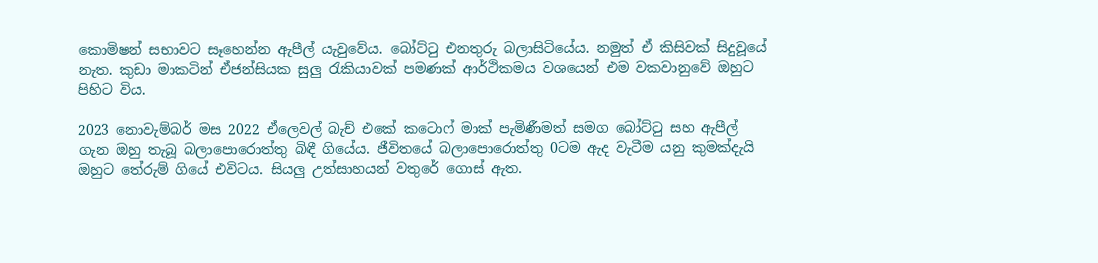කොමිෂන් සභාවට සෑහෙන්න ඇපීල් යැවුවේය. බෝට්ටු එනතුරු බලාසිටියේය. නමුත් ඒ කිසිවක් සිදුවූයේ නැත. කුඩා මාකටින් ඒජන්සියක සුලු රැකියාවක් පමණක් ආර්ථිකමය වශයෙන් එම වකවානුවේ ඔහුට පිහිට විය.

2023 නොවැම්බර් මස 2022 ඒලෙවල් බැච් එකේ කටොෆ් මාක් පැමිණීමත් සමග බෝට්ටු සහ ඇපීල් ගැන ඔහු තැබූ බලාපොරොත්තු බිඳී ගියේය. ජීවිතයේ බලාපොරොත්තු 0ටම ඇද වැටීම යනු කුමක්දැයි ඔහුට තේරුම් ගියේ එවිටය. සියලු උත්සාහයන් වතුරේ ගොස් ඇත.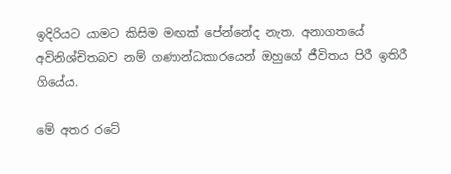ඉදිරියට යාමට කිසිම මඟක් පේන්නේද නැත. අනාගතයේ අවිනිශ්චිතබව නම් ගණාන්ධකාරයෙන් ඔහුගේ ජීවිතය පිරී ඉතිරී ගියේය.

මේ අතර රටේ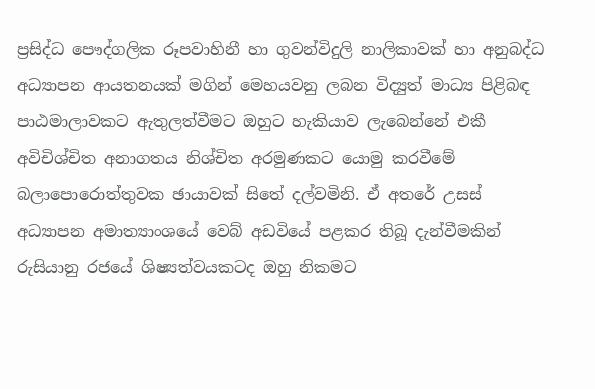ප්‍රසිද්ධ පෞද්ගලික රූපවාහිනී හා ගුවන්විදුලි නාලිකාවක් හා අනුබද්ධ අධ්‍යාපන ආයතනයක් මගින් මෙහයවනු ලබන විද්‍යුත් මාධ්‍ය පිළිබඳ පාඨමාලාවකට ඇතුලත්වීමට ඔහුට හැකියාව ලැබෙන්නේ එකී අවිචිශ්චිත අනාගතය නිශ්චිත අරමුණකට යොමු කරවීමේ බලාපොරොත්තුවක ඡායාවක් සිතේ දල්වමිනි. ඒ අතරේ උසස් අධ්‍යාපන අමාත්‍යාංශයේ වෙබ් අඩවියේ පළකර තිබූ දැන්වීමකින් රුසියානු රජයේ ශිෂ්‍යත්වයකටද ඔහු නිකමට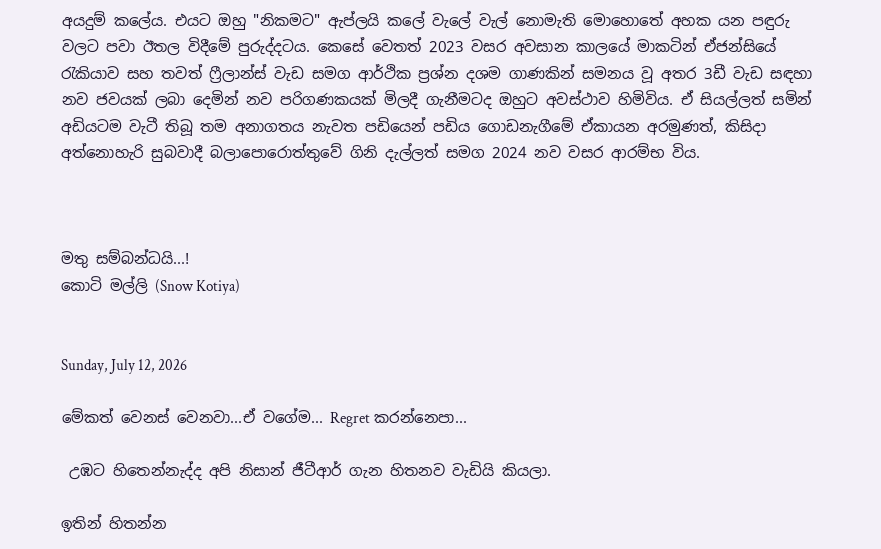අයදුම් කලේය. එයට ඔහු "නිකමට" ඇප්ලයි කලේ වැලේ වැල් නොමැති මොහොතේ අහක යන පඳුරු වලට පවා ඊතල විදීමේ පුරුද්දටය. කෙසේ වෙතත් 2023 වසර අවසාන කාලයේ මාකටින් ඒජන්සියේ රැකියාව සහ තවත් ෆ්‍රීලාන්ස් වැඩ සමග ආර්ථික ප්‍රශ්න දශම ගාණකින් සමනය වූ අතර 3ඩී වැඩ සඳහා නව ජවයක් ලබා දෙමින් නව පරිගණකයක් මිලදී ගැනීමටද ඔහුට අවස්ථාව හිමිවිය. ඒ සියල්ලත් සමින් අඩියටම වැටී තිබූ තම අනාගතය නැවත පඩියෙන් පඩිය ගොඩනැගීමේ ඒකායන අරමුණත්, කිසිදා අත්නොහැරි සුබවාදී බලාපොරොත්තුවේ ගිනි දැල්ලත් සමග 2024 නව වසර ආරම්භ විය.



මතු සම්බන්ධයි...!
කොටි මල්ලි (Snow Kotiya)


Sunday, July 12, 2026

මේකත් වෙනස් වෙනවා...ඒ වගේම... Regret කරන්නෙපා...

 උඹට හිතෙන්නැද්ද අපි නිසාන් ජීටීආර් ගැන හිතනව වැඩියි කියලා.

ඉතින් හිතන්න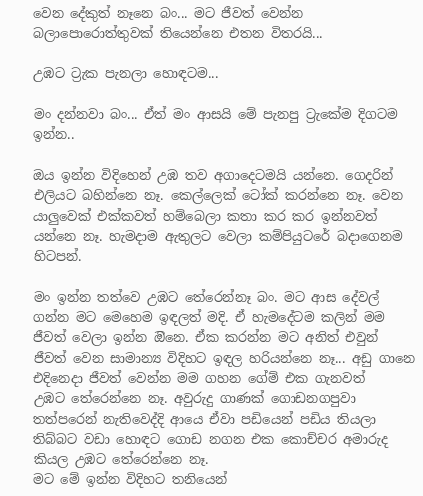වෙන දේකුත් නෑනෙ බං... මට ජීවත් වෙන්න බලාපොරොත්තුවක් තියෙන්නෙ එතන විතරයි...

උඹට ට්‍රැක පැනලා හොඳටම...

මං දන්නවා බං... ඒත් මං ආසයි මේ පැනපු ට්‍රැකේම දිගටම ඉන්න..

ඔය ඉන්න විදිහෙන් උඹ තව අගාදෙටමයි යන්නෙ. ගෙදරින් එලියට බහින්නෙ නෑ. කෙල්ලෙක් ටෝක් කරන්නෙ නෑ. වෙන යාලුවෙක් එක්කවත් හම්බෙලා කතා කර කර ඉන්නවත් යන්නෙ නෑ. හැමදාම ඇතුලට වෙලා කම්පියුටරේ බදාගෙනම හිටපන්.

මං ඉන්න තත්වෙ උඹට තේරෙන්නෑ බං. මට ආස දේවල් ගන්න මට මෙහෙම ඉඳලත් මදි. ඒ හැමදේටම කලින් මම ජීවත් වෙලා ඉන්න ඔිනෙ. ඒක කරන්න මට අනිත් එවුන් ජීවත් වෙන සාමාන්‍ය විදිහට ඉඳල හරියන්නෙ නෑ... අඩු ගානෙ එදිනෙදා ජීවත් වෙන්න මම ගහන ගේම් එක ගැනවත් උඹට ‌තේරෙන්නෙ නෑ. අවුරුදු ගාණක් ගොඩනගපුවා තත්පරෙන් නැතිවෙද්දි ආයෙ ඒවා පඩියෙන් පඩිය තියලා තිබ්බට වඩා හොඳට ගොඩ නගන එක කොච්චර අමාරුද කියල උඹට තේරෙන්නෙ නෑ.
මට මේ ඉන්න විදිහට තනියෙන්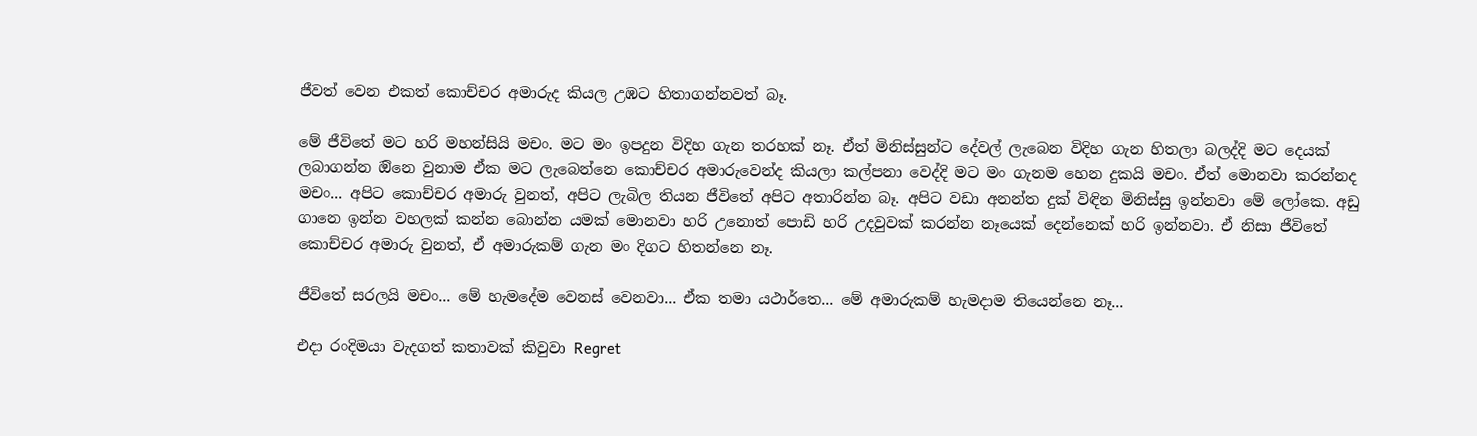ජීවත් වෙන එකත් කොච්චර අමාරුද කියල උඹට හිතාගන්නවත් බෑ.

මේ ජීවිතේ මට හරි මහන්සියි මචං. මට මං ඉපදුන විදිහ ගැන තරහක් නෑ. ඒත් මිනිස්සුන්ට දේවල් ලැබෙන විදිහ ගැන හිතලා බලද්දි මට දෙයක් ලබාගන්න ඔිනෙ වුනාම ඒක මට ලැබෙන්නෙ කොච්චර අමාරුවෙන්ද කියලා කල්පනා වෙද්දි මට මං ගැනම හෙන දුකයි මචං. ඒත් මොනවා කරන්නද මචං... අපිට කොච්චර අමාරු වුනත්, අපිට ලැබිල තියන ජීවිතේ අපිට අතාරින්න බෑ. අපිට වඩා අනන්ත දුක් විඳින මිනිස්සු ඉන්නවා මේ ලෝකෙ. අඩු ගානෙ ඉන්න වහලක් කන්න බොන්න යමක් මොනවා හරි උනොත් පොඩි හරි උදවුවක් කරන්න නෑයෙක් දෙන්නෙක් හරි ඉන්නවා. ඒ නිසා ජීවිතේ කොච්චර අමාරු වුනත්, ඒ අමාරුකම් ගැන මං දිගට හිතන්නෙ නෑ.

ජීවිතේ සරලයි මචං... මේ හැමදේම වෙනස් වෙනවා... ඒක තමා යථාර්තෙ... මේ අමාරුකම් හැමදාම තියෙන්නෙ නෑ...

එදා රංදිමයා වැදගත් කතාවක් කිවුවා Regret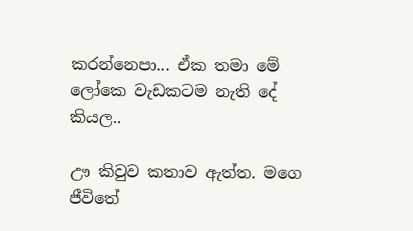කරන්නෙපා... ඒක තමා මේ ලෝකෙ වැඩකටම නැති දේ කියල..

ඌ කිවුව කතාව ඇත්ත. මගෙ ජීවිතේ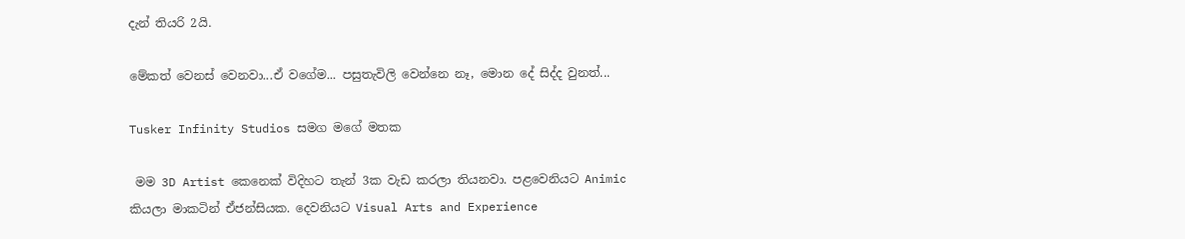දැන් තියරි 2යි.

මේකත් වෙනස් වෙනවා...ඒ වගේම... පසුතැවිලි වෙන්නෙ නෑ, මොන දේ සිද්ද වුනත්...

Tusker Infinity Studios සමග මගේ මතක

 මම 3D Artist කෙනෙක් විදිහට තැන් 3ක වැඩ කරලා තියනවා. පළවෙනියට Animic කියලා මාකටින් ඒජන්සියක. දෙවනියට Visual Arts and Experience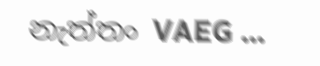නැත්තං VAEG ...